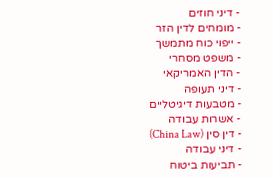- דיני חוזים
- מומחים לדין הזר
- ייפוי כוח מתמשך
- משפט מסחרי
- הדין האמריקאי
- דיני תעופה
- מטבעות דיגיטליים
- אשרות עבודה
- דין סין (China Law)
- דיני עבודה
- תביעות ביטוח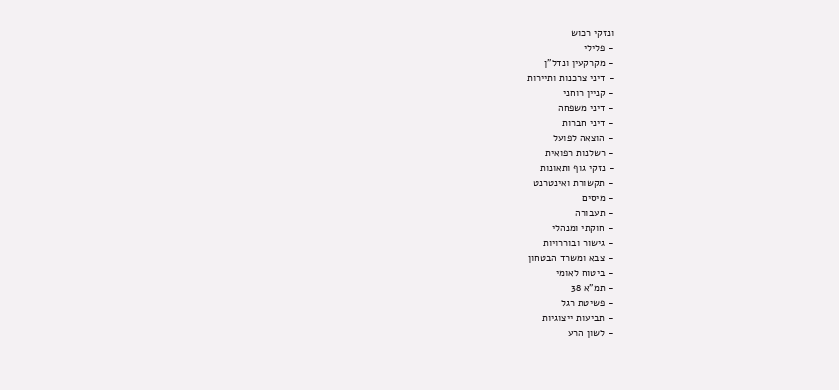ונזקי רכוש
- פלילי
- מקרקעין ונדל"ן
- דיני צרכנות ותיירות
- קניין רוחני
- דיני משפחה
- דיני חברות
- הוצאה לפועל
- רשלנות רפואית
- נזקי גוף ותאונות
- תקשורת ואינטרנט
- מיסים
- תעבורה
- חוקתי ומנהלי
- גישור ובוררויות
- צבא ומשרד הבטחון
- ביטוח לאומי
- תמ"א 38
- פשיטת רגל
- תביעות ייצוגיות
- לשון הרע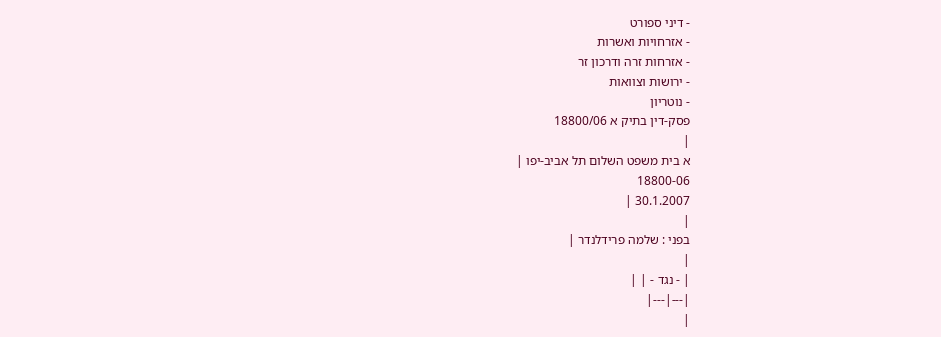- דיני ספורט
- אזרחויות ואשרות
- אזרחות זרה ודרכון זר
- ירושות וצוואות
- נוטריון
פסק-דין בתיק א 18800/06
|
א בית משפט השלום תל אביב-יפו |
18800-06
30.1.2007 |
|
בפני : שלמה פרידלנדר |
|
| - נגד - | |
|---|---|
|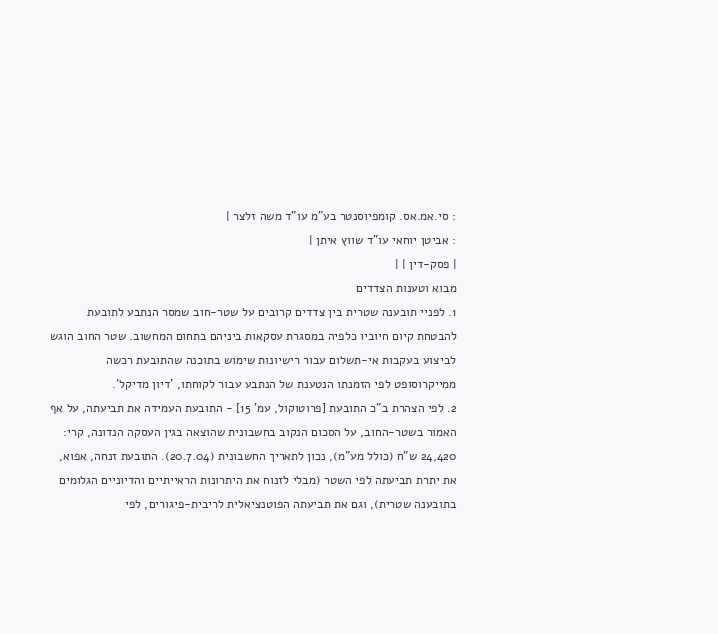: סי.אמ.אס. קומפיוסנטר בע"מ עו"ד משה זלצר |
: אביטן יוחאי עו"ד שווץ איתן |
| פסק-דין | |
מבוא וטענות הצדדים
1. לפניי תובענה שטרית בין צדדים קרובים על שטר-חוב שמסר הנתבע לתובעת להבטחת קיום חיוביו כלפיה במסגרת עסקאות ביניהם בתחום המחשוב. שטר החוב הוגש לביצוע בעקבות אי-תשלום עבור רישיונות שימוש בתוכנה שהתובעת רכשה ממייקרוסופט לפי הזמנתו הנטענת של הנתבע עבור לקוחתו, 'דיון מדיקל'.
2. לפי הצהרת ב"כ התובעת [פרוטוקול, עמ' 15] - התובעת העמידה את תביעתה, על אף האמור בשטר-החוב, על הסכום הנקוב בחשבונית שהוצאה בגין העסקה הנדונה, קרי: 24,420 ש"ח (כולל מע"מ), נכון לתאריך החשבונית (20.7.04). התובעת זנחה, אפוא, את יתרת תביעתה לפי השטר (מבלי לזנוח את היתרונות הראייתיים והדיוניים הגלומים בתובענה שטרית), וגם את תביעתה הפוטנציאלית לריבית-פיגורים, לפי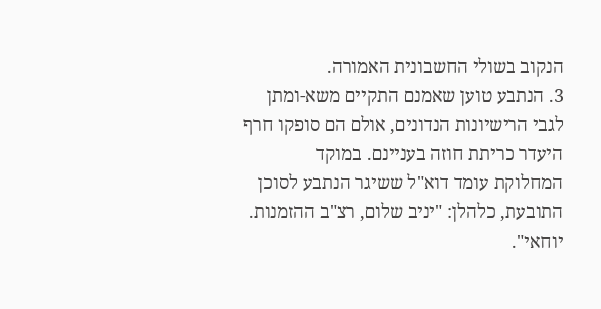הנקוב בשולי החשבונית האמורה.
3. הנתבע טוען שאמנם התקיים משא-ומתן לגבי הרישיונות הנדונים, אולם הם סופקו חרף היעדר כריתת חוזה בעניינם. במוקד המחלוקת עומד דוא"ל ששיגר הנתבע לסוכן התובעת, כלהלן: "יניב שלום, רצ"ב ההזמנות. יוחאי".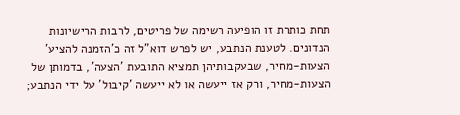תחת כותרת זו הופיעה רשימה של פריטים, לרבות הרישיונות הנדונים. לטענת הנתבע, יש לפרש דוא"ל זה כ'הזמנה להציע' הצעות-מחיר, שבעקבותיהן תמציא התובעת 'הצעה', בדמותן של הצעות-מחיר, ורק אז ייעשה או לא ייעשה 'קיבול' על ידי הנתבע;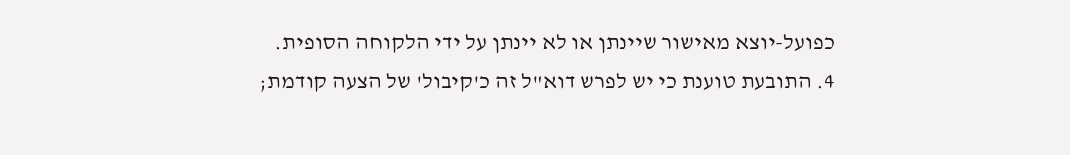כפועל-יוצא מאישור שיינתן או לא יינתן על ידי הלקוחה הסופית.
4. התובעת טוענת כי יש לפרש דוא"ל זה כ'קיבול' של הצעה קודמת;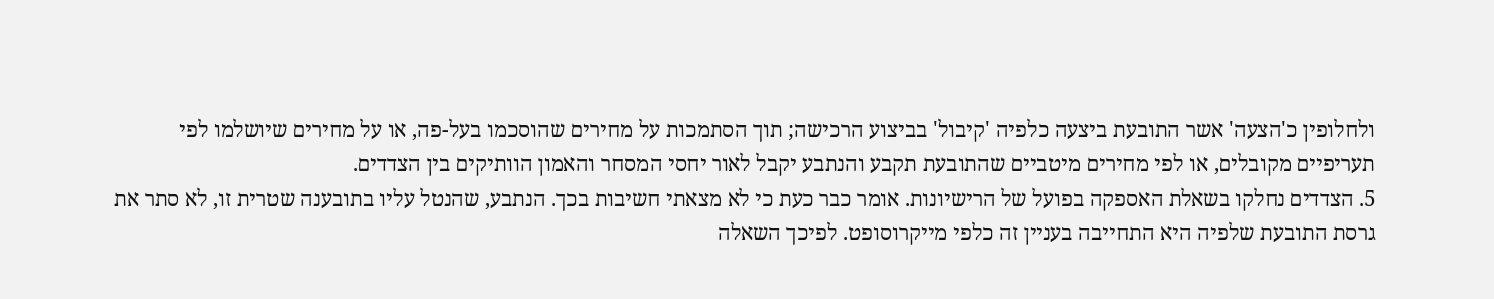ולחלופין כ'הצעה' אשר התובעת ביצעה כלפיה 'קיבול' בביצוע הרכישה; תוך הסתמכות על מחירים שהוסכמו בעל-פה, או על מחירים שיושלמו לפי תעריפיים מקובלים, או לפי מחירים מיטביים שהתובעת תקבע והנתבע יקבל לאור יחסי המסחר והאמון הוותיקים בין הצדדים.
5. הצדדים נחלקו בשאלת האספקה בפועל של הרישיונות. אומר כבר כעת כי לא מצאתי חשיבות בכך. הנתבע, שהנטל עליו בתובענה שטרית זו, לא סתר את גרסת התובעת שלפיה היא התחייבה בעניין זה כלפי מייקרוסופט. לפיכך השאלה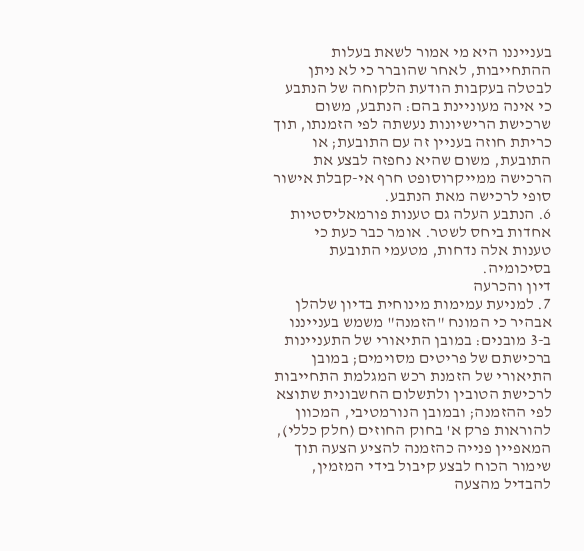בענייננו היא מי אמור לשאת בעלות ההתחייבות, לאחר שהוברר כי לא ניתן לבטלה בעקבות הודעת הלקוחה של הנתבע כי אינה מעוניינת בהם: הנתבע, משום שרכישת הרישיונות נעשתה לפי הזמנתו, תוך כריתת חוזה בעניין זה עם התובעת; או התובעת, משום שהיא נחפזה לבצע את הרכישה ממייקרוסופט חרף אי-קבלת אישור סופי לרכישה מאת הנתבע.
6. הנתבע העלה גם טענות פורמאליסטיות אחדות ביחס לשטר. אומר כבר כעת כי טענות אלה נדחות, מטעמי התובעת בסיכומיה.
דיון והכרעה
7. למניעת עמימות מינוחית בדיון שלהלן אבהיר כי המונח "הזמנה" משמש בענייננו ב-3 מובנים: במובן התיאורי של התעניינות ברכישתם של פריטים מסוימים; במובן התיאורי של הזמנת רכש המגלמת התחייבות לרכישת הטובין ולתשלום החשבונית שתוצא לפי ההזמנה; ובמובן הנורמטיבי, המכוון להוראות פרק א' בחוק החוזים (חלק כללי), המאפיין פנייה כהזמנה להציע הצעה תוך שימור הכוח לבצע קיבול בידי המזמין, להבדיל מהצעה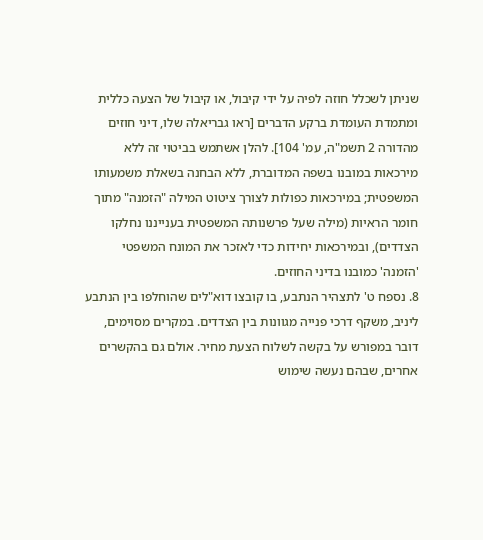שניתן לשכלל חוזה לפיה על ידי קיבול, או קיבול של הצעה כללית ומתמדת העומדת ברקע הדברים [ראו גבריאלה שלו, דיני חוזים מהדורה 2 תשמ"ה, עמ' 104]. להלן אשתמש בביטוי זה ללא מירכאות במובנו בשפה המדוברת, ללא הבחנה בשאלת משמעותו המשפטית; במירכאות כפולות לצורך ציטוט המילה "הזמנה" מתוך חומר הראיות (מילה שעל פרשנותה המשפטית בענייננו נחלקו הצדדים), ובמירכאות יחידות כדי לאזכר את המונח המשפטי 'הזמנה' כמובנו בדיני החוזים.
8. נספח ט' לתצהיר הנתבע, בו קובצו דוא"לים שהוחלפו בין הנתבע ליניב, משקף דרכי פנייה מגוונות בין הצדדים. במקרים מסוימים, דובר במפורש על בקשה לשלוח הצעת מחיר. אולם גם בהקשרים אחרים, שבהם נעשה שימוש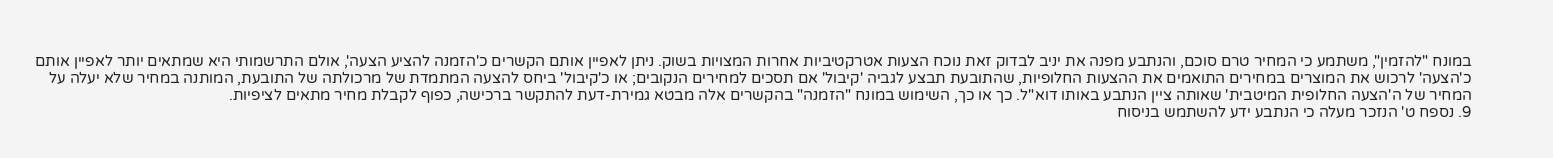במונח "להזמין", משתמע כי המחיר טרם סוכם, והנתבע מפנה את יניב לבדוק זאת נוכח הצעות אטרקטיביות אחרות המצויות בשוק. ניתן לאפיין אותם הקשרים כ'הזמנה להציע הצעה', אולם התרשמותי היא שמתאים יותר לאפיין אותם כ'הצעה' לרכוש את המוצרים במחירים התואמים את ההצעות החלופיות, שהתובעת תבצע לגביה 'קיבול' אם תסכים למחירים הנקובים; או כ'קיבול' ביחס להצעה המתמדת של מרכולתה של התובעת, המותנה במחיר שלא יעלה על המחיר של ה'הצעה החלופית המיטבית' שאותה ציין הנתבע באותו דוא"ל. כך או כך, השימוש במונח "הזמנה" בהקשרים אלה מבטא גמירת-דעת להתקשר ברכישה, כפוף לקבלת מחיר מתאים לציפיות.
9. נספח ט' הנזכר מעלה כי הנתבע ידע להשתמש בניסוח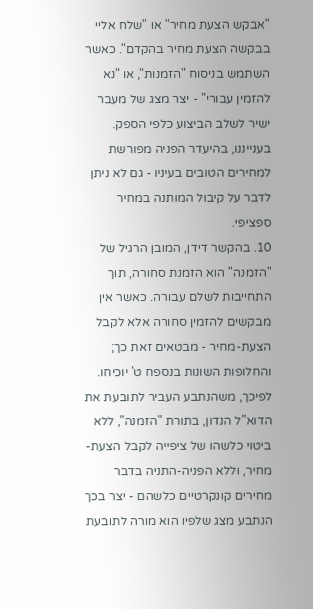"אבקש הצעת מחיר" או "שלח אליי בבקשה הצעת מחיר בהקדם". כאשר השתמש בניסוח "הזמנות", או "נא להזמין עבורי" - יצר מצג של מעבר ישיר לשלב הביצוע כלפי הספק. בענייננו, בהיעדר הפניה מפורשת למחירים הטובים בעיניו - גם לא ניתן לדבר על קיבול המותנה במחיר ספציפי.
10. בהקשר דידן, המובן הרגיל של "הזמנה" הוא הזמנת סחורה, תוך התחייבות לשלם עבורה. כאשר אין מבקשים להזמין סחורה אלא לקבל הצעת-מחיר - מבטאים זאת כך; והחלופות השונות בנספח ט' יוכיחו. לפיכך, משהנתבע העביר לתובעת את הדוא"ל הנדון, בתורת "הזמנה", ללא ביטוי כלשהו של ציפייה לקבל הצעת-מחיר, וללא הפניה-התניה בדבר מחירים קונקרטיים כלשהם - יצר בכך הנתבע מצג שלפיו הוא מורה לתובעת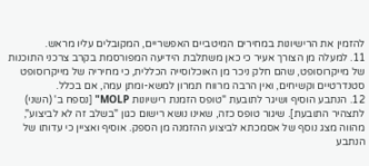להזמין את הרישיונות במחירים המיטביים האפשריים, המקובלים עליו מראש.
11. למעלה מן הצורך אעיר כי כאן משתלבת הידיעה המפורסמת בקרב צרכני התוכנות של מייקרוסופט, שהם חלק ניכר מן האוכלוסייה הכללית, כי מחיריה של מייקרוסופט סטנדרטיים וקשיחים, ואין הרבה מרווח תמרון למשא-ומתן עמה, אם בכלל.
12. הנתבע הוסיף ושיגר לתובעת "טופס הזמנת רישיונות MOLP" [נספח ב' (השני) לתצהיר התובעת]. שיגור טופס כזה, שאינו נושא רישום כגון "בשלב זה לא לביצוע", מהווה מצג נוסף של אסמכתא לביצוע ההזמנה מן הספק. אוסיף ואציין כי עדותו של הנתבע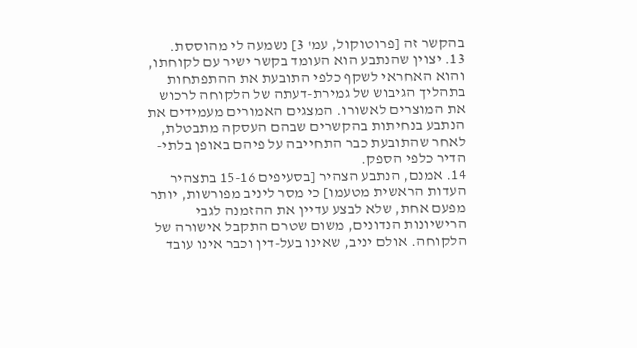בהקשר זה [פרוטוקול, עמ' 3] נשמעה לי מהוססת.
13. יצוין שהנתבע הוא העומד בקשר ישיר עם לקוחתו, והוא האחראי לשקף כלפי התובעת את ההתפתחות בתהליך הגיבוש של גמירת-דעתה של הלקוחה לרכוש את המוצרים לאשורו. המצגים האמורים מעמידים את הנתבע בנחיתות בהקשרים שבהם העסקה מתבטלת, לאחר שהתובעת כבר התחייבה על פיהם באופן בלתי-הדיר כלפי הספק.
14. אמנם, הנתבע הצהיר [בסעיפים 15-16 בתצהיר העדות הראשית מטעמו] כי מסר ליניב מפורשות, יותר מפעם אחת, שלא לבצע עדיין את ההזמנה לגבי הרישיונות הנדונים, משום שטרם התקבל אישורה של הלקוחה. אולם יניב, שאינו בעל-דין וכבר אינו עובד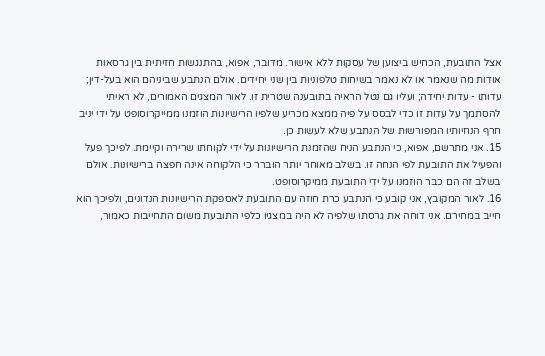אצל התובעת, הכחיש ביצוען של עסקות ללא אישור. מדובר, אפוא, בהתנגשות חזיתית בין גרסאות אודות מה שנאמר או לא נאמר בשיחות טלפוניות בין שני יחידים. אולם הנתבע שביניהם הוא בעל-דין; עדותו - עדות יחידה; ועליו גם נטל הראיה בתובענה שטרית זו. לאור המצגים האמורים, לא ראיתי להסתמך על עדות זו כדי לבסס על פיה ממצא מכריע שלפיו הרישיונות הוזמנו ממייקרוסופט על ידי יניב חרף הנחיותיו המפורשות של הנתבע שלא לעשות כן.
15. אני מתרשם, אפוא, כי הנתבע הניח שהזמנת הרישיונות על ידי לקוחתו שרירה וקיימת. לפיכך פעל והפעיל את התובעת לפי הנחה זו. בשלב מאוחר יותר הוברר כי הלקוחה אינה חפצה ברישיונות. אולם בשלב זה הם כבר הוזמנו על ידי התובעת ממיקרוסופט.
16. לאור המקובץ, אני קובע כי הנתבע כרת חוזה עם התובעת לאספקת הרישיונות הנדונים, ולפיכך הוא חייב במחירם. אני דוחה את גרסתו שלפיה לא היה במצגיו כלפי התובעת משום התחייבות כאמור,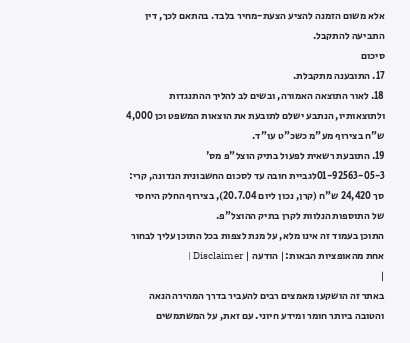אלא משום הזמנה להציע הצעת-מחיר בלבד. בהתאם לכך, דין התביעה להתקבל.
סיכום
17. התובענה מתקבלת.
18. לאור התוצאה האמורה, ובשים לב להליך ההתנגדות ולתוצאותיו, הנתבע ישלם לתובעת את הוצאות המשפט וכן 4,000 ש"ח בצירוף מע"מ כשכ"ט עו"ד.
19. התובעת רשאית לפעול בתיק הוצל"פ מס' 01-92563-05-3לגביית חובה עד לסכום החשבונית הנדונה, קרי: סך 24,420 ש"ח (קרן, נכון ליום 20.7.04), בצירוף החלק היחסי של התוספות הנלוות לקרן בתיק ההוצל"פ.
התוכן בעמוד זה אינו מלא, על מנת לצפות בכל התוכן עליך לבחור אחת מהאופציות הבאות:| הודעה | Disclaimer |
|
באתר זה הושקעו מאמצים רבים להעביר בדרך המהירה הנאה והטובה ביותר חומר ומידע חיוני. עם זאת, על המשתמשים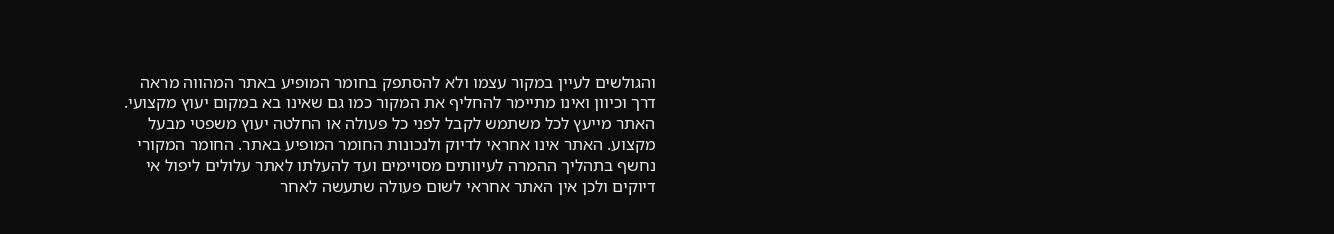והגולשים לעיין במקור עצמו ולא להסתפק בחומר המופיע באתר המהווה מראה דרך וכיוון ואינו מתיימר להחליף את המקור כמו גם שאינו בא במקום יעוץ מקצועי. האתר מייעץ לכל משתמש לקבל לפני כל פעולה או החלטה יעוץ משפטי מבעל מקצוע. האתר אינו אחראי לדיוק ולנכונות החומר המופיע באתר. החומר המקורי נחשף בתהליך ההמרה לעיוותים מסויימים ועד להעלתו לאתר עלולים ליפול אי דיוקים ולכן אין האתר אחראי לשום פעולה שתעשה לאחר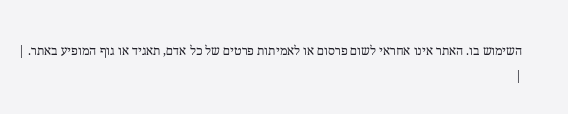השימוש בו. האתר אינו אחראי לשום פרסום או לאמיתות פרטים של כל אדם, תאגיד או גוף המופיע באתר. |
|